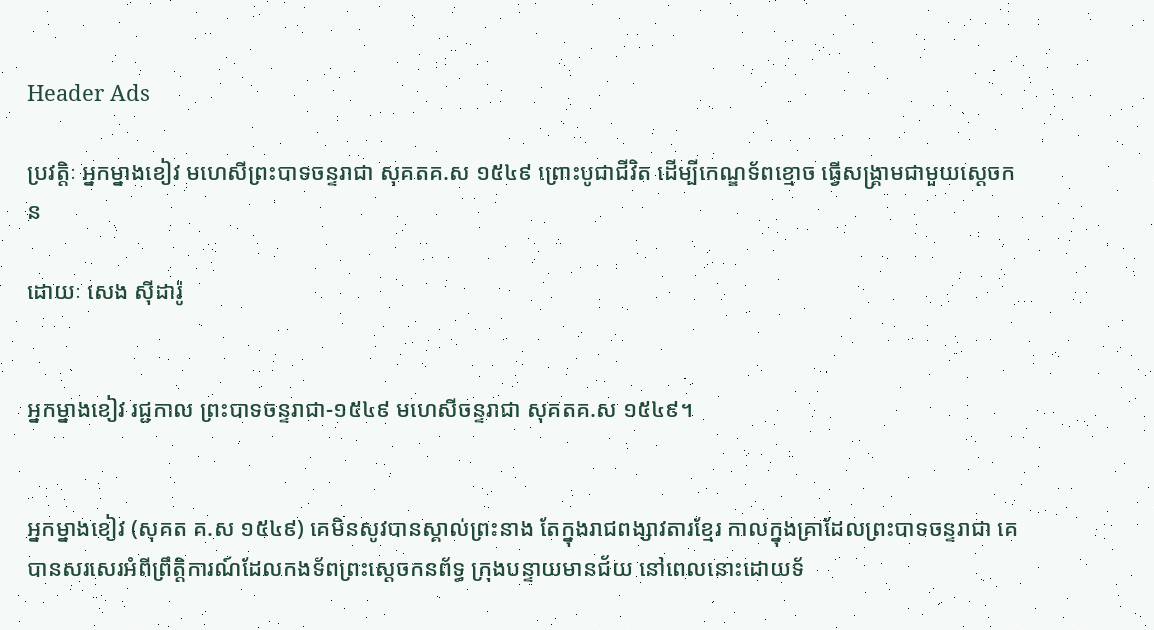Header Ads

ប្រវត្តិៈ អ្នកម្នាងខៀវ មហេសីព្រះបាទចន្ទរាជា សុគតគ.ស ១៥៤៩ ព្រោះបូជាជីវិត ដើម្បីកេណ្ឌទ័ពខ្មោច ធ្វើសង្គ្រាមជាមួយស្តេចកន

ដោយៈ សេង ស៊ីដារ៉ូ


អ្នកម្នាងខៀវ រជ្ជកាល ព្រះបាទចន្ទរាជា-១៥៤៩ មហេសីចន្ទរាជា សុគតគ.ស ១៥៤៩។


អ្នកម្នាងខៀវ (សុគត គ.ស ១៥៤៩) គេមិនសូវបានស្គាល់ព្រះនាង តែក្នុងរាជពង្សាវតារខ្មែរ កាលក្នុងគ្រាដែលព្រះបាទចន្ទរាជា គេបានសរសេរអំពីព្រឹត្តិការណ៍ដែលកងទ័ពព្រះស្ដេចកនព័ទ្ធ ក្រុងបន្ទាយមានជ័យ នៅពេលនោះដោយទ័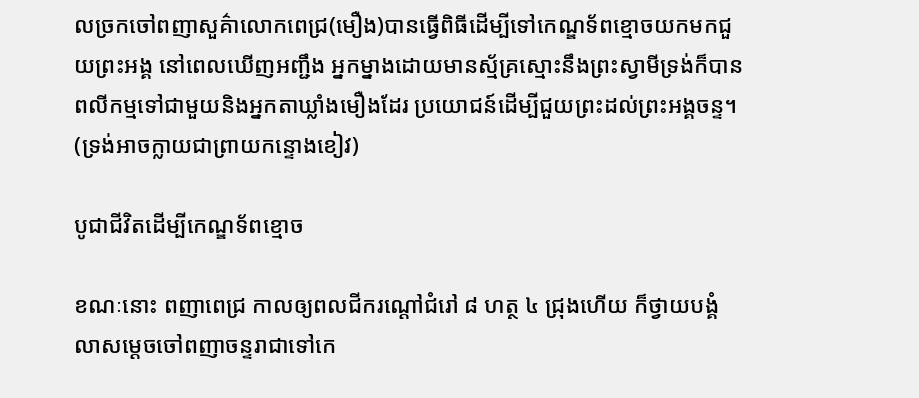លច្រកចៅពញាសួគ៌ាលោកពេជ្រ(មឿង)បានធ្វើពិធីដើម្បីទៅកេណ្ឌទ័ពខ្មោចយកមកជួយព្រះអង្គ នៅពេលឃើញអញ្ជឹង អ្នកម្នាងដោយមានស្ម័គ្រស្មោះនឹងព្រះស្វាមីទ្រង់ក៏បានពលីកម្មទៅជាមួយនិងអ្នកតាឃ្លាំងមឿងដែរ ប្រយោជន៍ដើម្បីជួយព្រះដល់ព្រះអង្គចន្ទ។
(ទ្រង់អាចក្លាយជាព្រាយកន្ទោងខៀវ)

បូជាជីវិតដើម្បីកេណ្ឌទ័ពខ្មោច

ខណៈនោះ ពញាពេជ្រ កាលឲ្យពលជីករណ្ដៅជំរៅ ៨ ហត្ថ ៤ ជ្រុងហើយ ក៏ថ្វាយបង្គំលាសម្ដេចចៅពញាចន្ទរាជាទៅកេ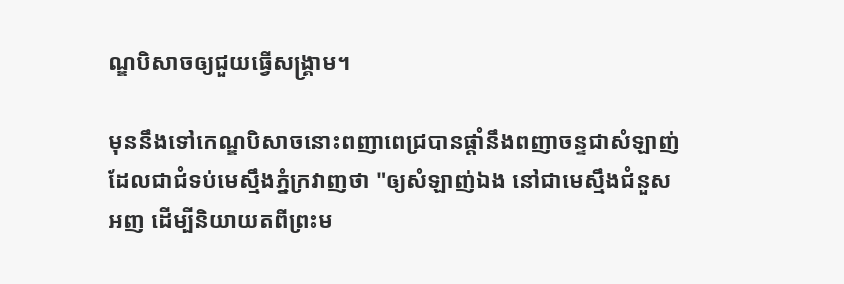ណ្ឌបិសាចឲ្យជួយធ្វើសង្គ្រាម។

មុននឹងទៅកេណ្ឌបិសាចនោះពញាពេជ្របានផ្ដាំនឹងពញាចន្ទជាសំឡាញ់ ដែលជាជំទប់មេស្មឹងភ្នំក្រវាញថា "ឲ្យសំឡាញ់ឯង នៅជាមេស្មឹងជំនួសអញ ដើម្បីនិយាយតពីព្រះម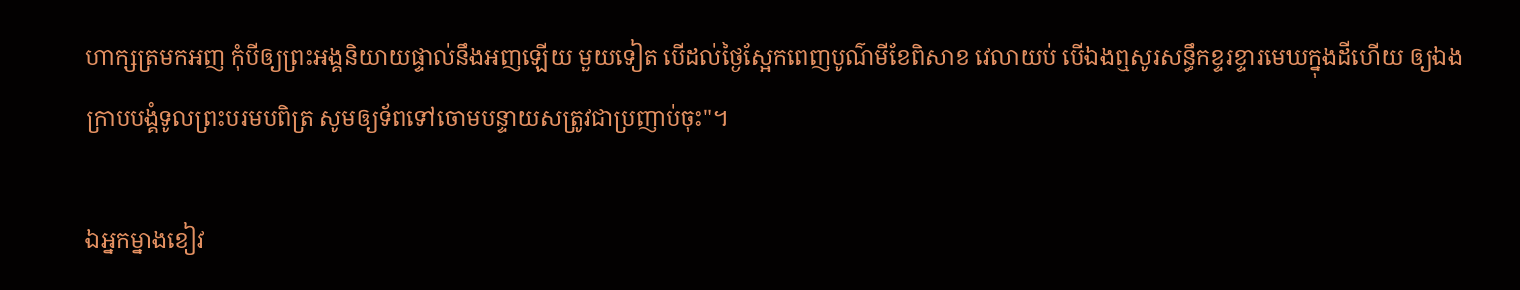ហាក្សត្រមកអញ កុំបីឲ្យព្រះអង្គនិយាយផ្ទាល់នឹងអញឡើយ មួយទៀត បើដល់ថ្ងៃស្អែកពេញបូណ៌មីខែពិសាខ វេលាយប់ បើឯងឮសូរសន្ធឹកខ្ទរខ្ទារមេឃក្នុងដីហើយ ឲ្យឯងក្រាបបង្គំទូលព្រះបរមបពិត្រ សូមឲ្យទ័ពទៅចោមបន្ទាយសត្រូវជាប្រញាប់ចុះ"។

ឯអ្នកម្នាងខៀវ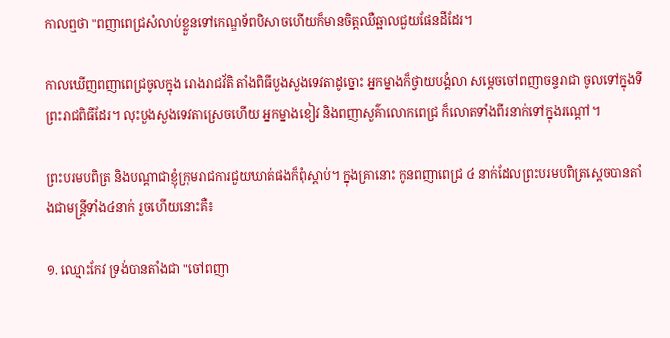កាលឮថា "ពញាពេជ្រសំលាប់ខ្លួនទៅកេណ្ឌទ័ពបិសាចហើយក៏មានចិត្តឈឺឆ្អាលជួយផែនដីដែរ។

កាលឃើញពញាពេជ្រចូលក្នុង រោងរាជវ័តិ តាំងពិធីបួងសួងទេវតាដូច្នោះ អ្នកម្នាងក៏ថ្វាយបង្គំលា សម្ដេចចៅពញាចន្ទរាជា ចូលទៅក្នុងទីព្រះរាជពិធីដែរ។ លុះបួងសួងទេវតាស្រេចហើយ អ្នកម្នាងខៀវ និងពញាសួគ៌ាលោកពេជ្រ ក៏លោតទាំងពីរនាក់ទៅក្នុងរណ្ដៅ។

ព្រះបរមបពិត្រ និងបណ្ដាជាខ្ញុំក្រុមរាជការជួយឃាត់ផងក៏ពុំស្ដាប់។ ក្នុងគ្រានោះ កូនពញាពេជ្រ ៤ នាក់ដែលព្រះបរមបពិត្រស្ដេចបានតាំងជាមន្ត្រីទាំង៤នាក់ រួចហើយនោះគឺ៖

១. ឈ្មោះកែវ ទ្រង់បានតាំងជា "ចៅពញា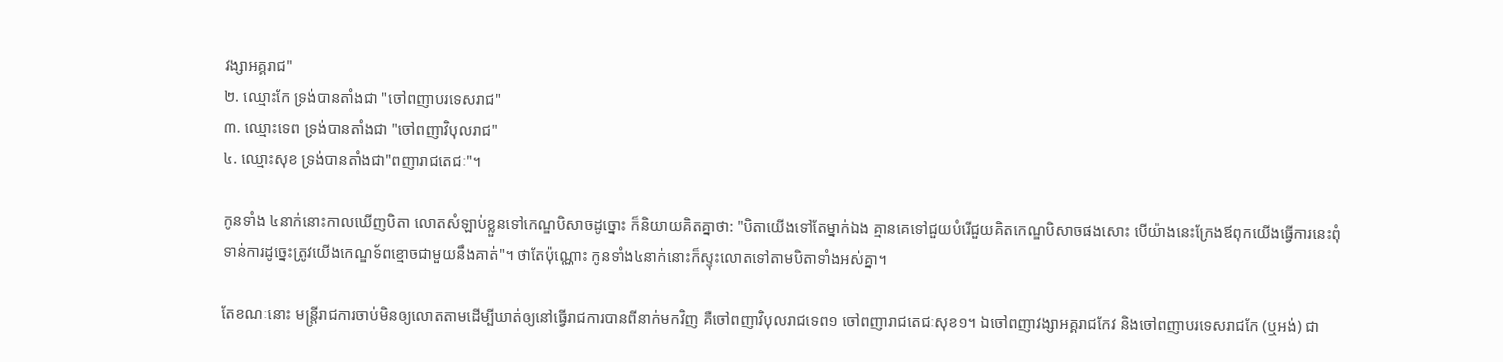វង្សាអគ្គរាជ"
២. ឈ្មោះកែ ទ្រង់បានតាំងជា "ចៅពញាបរទេសរាជ"
៣. ឈ្មោះទេព ទ្រង់បានតាំងជា "ចៅពញាវិបុលរាជ"
៤. ឈ្មោះសុខ ទ្រង់បានតាំងជា"ពញារាជតេជៈ"។

កូនទាំង ៤នាក់នោះកាលឃើញបិតា លោតសំឡាប់ខ្លួនទៅកេណ្ឌបិសាចដូច្នោះ ក៏និយាយគិតគ្នាថា: "បិតាយើងទៅតែម្នាក់ឯង គ្មានគេទៅជួយបំរើជួយគិតកេណ្ឌបិសាចផងសោះ បើយ៉ាងនេះក្រែងឪពុកយើងធ្វើការនេះពុំទាន់ការដូច្នេះត្រូវយើងកេណ្ឌទ័ពខ្មោចជាមួយនឹងគាត់"។ ថាតែប៉ុណ្ណោះ កូនទាំង៤នាក់នោះក៏ស្ទុះលោតទៅតាមបិតាទាំងអស់គ្នា។

តែខណៈនោះ មន្ត្រីរាជការចាប់មិនឲ្យលោតតាមដើម្បីឃាត់ឲ្យនៅធ្វើរាជការបានពីនាក់មកវិញ គឺចៅពញាវិបុលរាជទេព១ ចៅពញារាជតេជៈសុខ១។ ឯចៅពញាវង្សាអគ្គរាជកែវ និងចៅពញាបរទេសរាជកែ (ឬអង់) ជា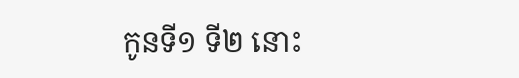កូនទី១ ទី២ នោះ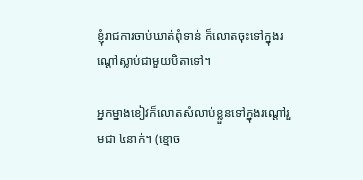ខ្ញុំរាជការចាប់ឃាត់ពុំទាន់ ក៏លោតចុះទៅក្នុងរណ្ដៅស្លាប់ជាមួយបិតាទៅ។

អ្នកម្នាងខៀវក៏លោតសំលាប់ខ្លួនទៅក្នុងរណ្ដៅរួមជា ៤នាក់។ (ខ្មោច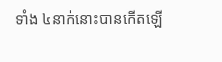ទាំង ៤នាក់នោះបានកើតឡើ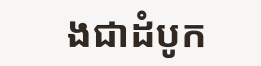ងជាដំបូក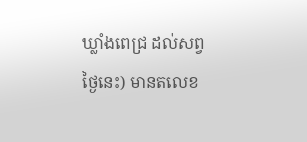ឃ្លាំងពេជ្រ ដល់សព្វថ្ងៃនេះ) មានតលេខ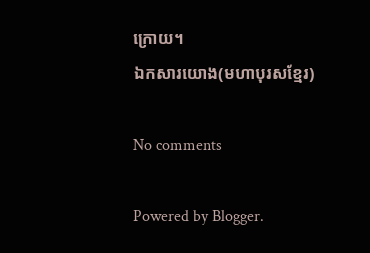ក្រោយ។
ឯកសារយោង(មហាបុរសខ្មែរ)

No comments

Powered by Blogger.